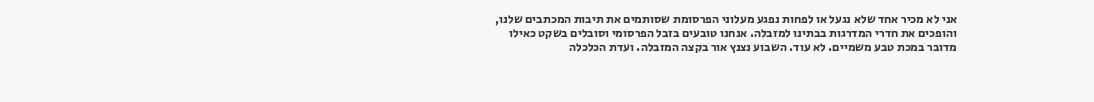אני לא מכיר אחד שלא נגעל או לפחות נפגע מעלוני הפרסומת שסותמים את תיבות המכתבים שלנו, והופכים את חדרי המדרגות בבתינו למזבלה. אנחנו טובעים בזבל הפרסומי וסובלים בשקט כאילו מדובר במכת טבע משמיים. לא עוד. השבוע נצנץ אור בקצה המזבלה. ועדת הכלכלה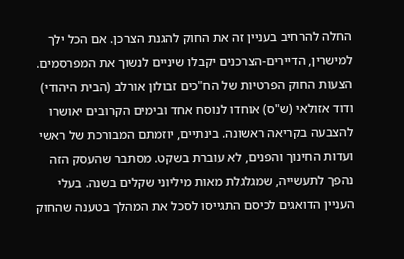החלה להרחיב בעניין זה את החוק להגנת הצרכן. אם הכל ילך למישרין, הדיירים-הצרכנים יקבלו שיניים לנשוך את המפרסמים.
הצעות החוק הפרטיות של הח"כים זבולון אורלב (הבית היהודי) ודוד אזולאי (ש"ס) אוחדו לנוסח אחד ובימים הקרובים יאושרו להצבעה בקריאה ראשונה. בינתיים, יוזמתם המבורכת של ראשי ועדות החינוך והפנים, לא עוברת בשקט. מסתבר שהעסק הזה נהפך לתעשייה, שמגלגלת מאות מיליוני שקלים בשנה. בעלי העניין הדואגים לכיסם התגייסו לסכל את המהלך בטענה שהחוק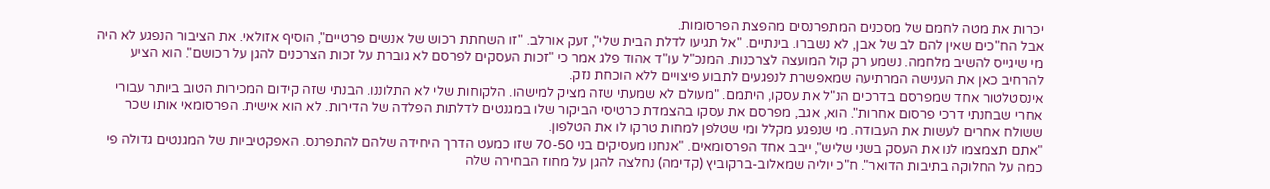יכרות את מטה לחמם של מסכנים המתפרנסים מהפצת הפרסומות.
אבל הח"כים שאין להם לב של אבן, לא נשברו. בינתיים. "אל תגיעו לדלת הבית שלי", זעק אורלב. "זו השחתת רכוש של אנשים פרטיים", הוסיף אזולאי. את הציבור הנפגע לא היה מי שיגייס להשיב מלחמה. נשמע רק קול המועצה לצרכנות. המנכ"ל עו"ד אהוד פלג אמר כי "זכות העסקים לפרסם לא גוברת על זכות הצרכנים להגן על רכושם". הוא הציע להרחיב כאן את הענישה המרתיעה שמאפשרת לנפגעים לתבוע פיצויים ללא הוכחת נזק.
אינסטלטור אחד שמפרסם בדרכים הנ"ל את עסקו, היתמם. "מעולם לא שמעתי שזה מציק למישהו. הלקוחות שלי לא התלוננו. הבנתי שזה קידום המכירות הטוב ביותר עבורי אחרי שבחנתי דרכי פרסום אחרות". הוא, אגב, מפרסם את עסקו בהצמדת כרטיסי הביקור שלו במגנטים לדלתות הפלדה של הדירות. לא הוא אישית. הפרסומאי אותו שכר ששולח אחרים לעשות את העבודה. מי שנפגע מקלל ומי שטלפן למחות טרקו לו את הטלפון.
"אתם תצמצמו לנו את העסק בשני שליש", ייבב אחד הפרסומאים. "אנחנו מעסיקים בני 70-50 שזו כמעט הדרך היחידה שלהם להתפרנס. האפקטיביות של המגנטים גדולה פי כמה על החלוקה בתיבות הדואר". ח"כ יוליה שמאלוב-ברקוביץ (קדימה) נחלצה להגן על מחוז הבחירה שלה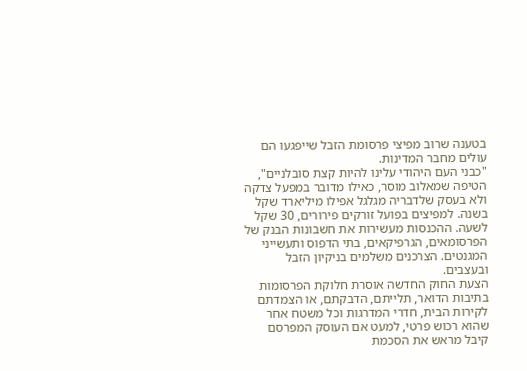בטענה שרוב מפיצי פרסומת הזבל שייפגעו הם עולים מחבר המדינות.
"כבני העם היהודי עלינו להיות קצת סובלניים", הטיפה שמאלוב מוסר, כאילו מדובר במפעל צדקה ולא בעסק שלדבריה מגלגל אפילו מיליארד שקל בשנה. למפיצים בפועל זורקים פירורים, 30 שקל לשעה. ההכנסות מעשירות את חשבונות הבנק של הפרסומאים, הגרפיקאים, בתי הדפוס ותעשייני המגנטים. הצרכנים משלמים בניקיון הזבל ובעצבים.
הצעת החוק החדשה אוסרת חלוקת הפרסומות בתיבות הדואר, תלייתם, הדבקתם, או הצמדתם לקירות הבית, חדרי המדרגות וכל משטח אחר שהוא רכוש פרטי, למעט אם העוסק המפרסם קיבל מראש את הסכמת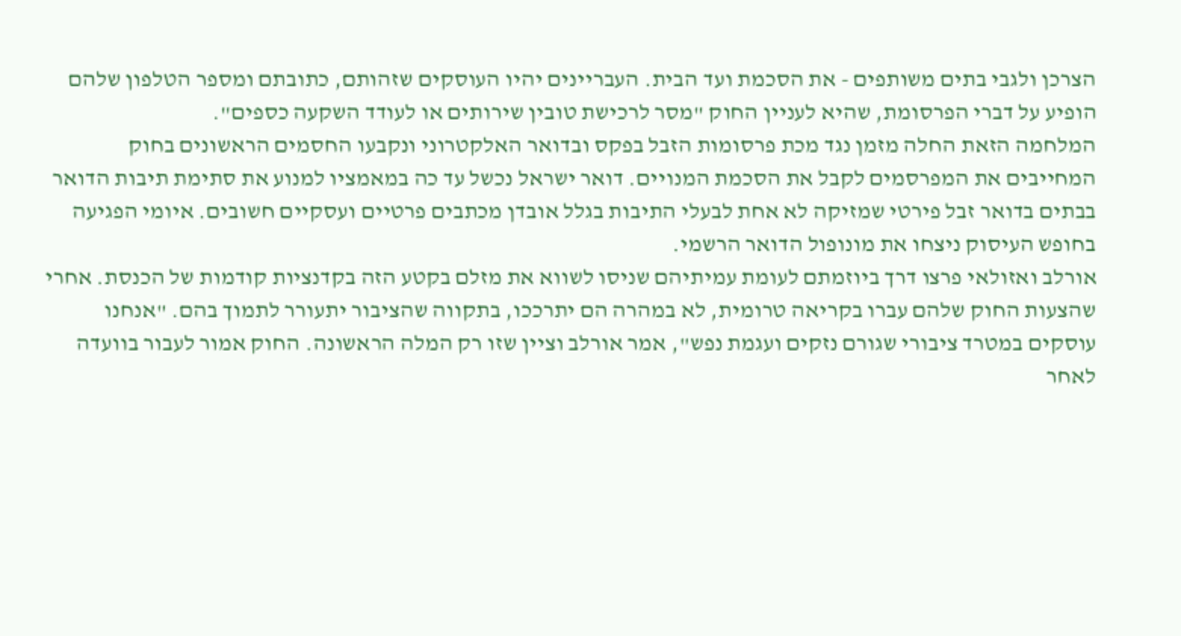הצרכן ולגבי בתים משותפים - את הסכמת ועד הבית. העבריינים יהיו העוסקים שזהותם, כתובתם ומספר הטלפון שלהם הופיע על דברי הפרסומת, שהיא לעניין החוק "מסר לרכישת טובין שירותים או לעודד השקעה כספים".
המלחמה הזאת החלה מזמן נגד מכת פרסומות הזבל בפקס ובדואר האלקטרוני ונקבעו החסמים הראשונים בחוק המחייבים את המפרסמים לקבל את הסכמת המנויים. דואר ישראל נכשל עד כה במאמציו למנוע את סתימת תיבות הדואר בבתים בדואר זבל פירטי שמזיקה לא אחת לבעלי התיבות בגלל אובדן מכתבים פרטיים ועסקיים חשובים. איומי הפגיעה בחופש העיסוק ניצחו את מונופול הדואר הרשמי.
אורלב ואזולאי פרצו דרך ביוזמתם לעומת עמיתיהם שניסו לשווא את מזלם בקטע הזה בקדנציות קודמות של הכנסת. אחרי שהצעות החוק שלהם עברו בקריאה טרומית, לא במהרה הם יתרככו, בתקווה שהציבור יתעורר לתמוך בהם. "אנחנו עוסקים במטרד ציבורי שגורם נזקים ועגמת נפש", אמר אורלב וציין שזו רק המלה הראשונה. החוק אמור לעבור בוועדה לאחר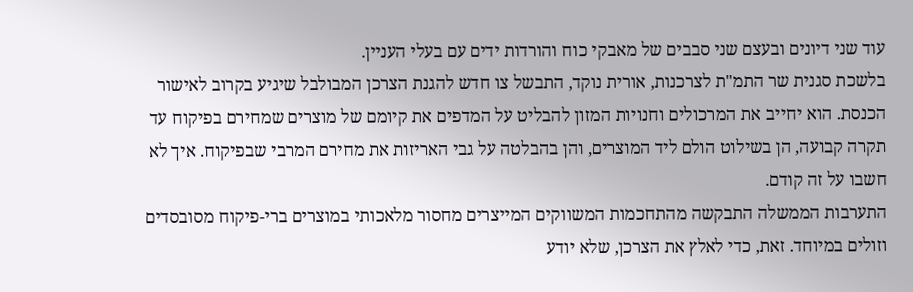עוד שני דיונים ובעצם שני סבבים של מאבקי כוח והורדות ידים עם בעלי העניין.
בלשכת סגנית שר התמ"ת לצרכנות, אורית נוקד, התבשל צו חדש להגנת הצרכן המבולבל שיגיע בקרוב לאישור הכנסת. הוא יחייב את המרכולים וחנויות המזון להבליט על המדפים את קיומם של מוצרים שמחירם בפיקוח עד תקרה קבועה, הן בשילוט הולם ליד המוצרים, והן בהבלטה על גבי האריזות את מחירם המרבי שבפיקוח. איך לא חשבו על זה קודם.
התערבות הממשלה התבקשה מהתחכמות המשווקים המייצרים מחסור מלאכותי במוצרים ברי-פיקוח מסובסדים וזולים במיוחד. זאת, כדי לאלץ את הצרכן, שלא יודע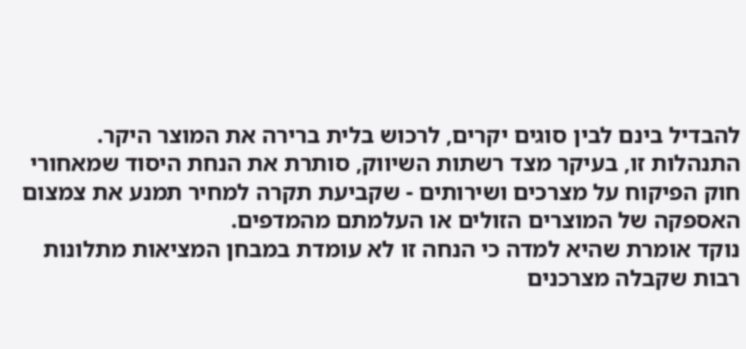להבדיל בינם לבין סוגים יקרים, לרכוש בלית ברירה את המוצר היקר. התנהלות זו, בעיקר מצד רשתות השיווק, סותרת את הנחת היסוד שמאחורי חוק הפיקוח על מצרכים ושירותים - שקביעת תקרה למחיר תמנע את צמצום האספקה של המוצרים הזולים או העלמתם מהמדפים.
נוקד אומרת שהיא למדה כי הנחה זו לא עומדת במבחן המציאות מתלונות רבות שקבלה מצרכנים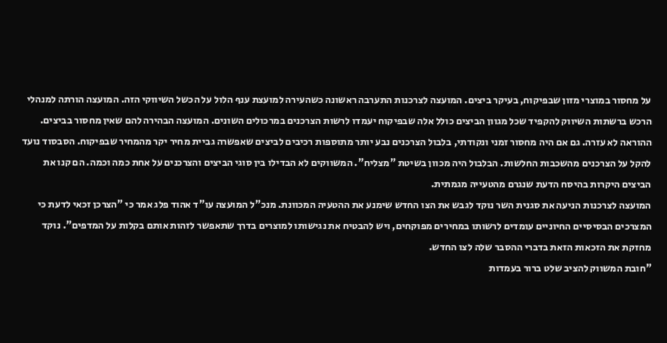על מחסור במוצרי מזון שבפיקוח, בעיקר ביצים. המועצה לצרכנות התערבה ראשונה כשהעירה למועצת ענף הלול על הכשל השיווקי הזה. המועצה הורתה למנהלי הרכש ברשתות השיווק להקפיד שכל מגוון הביצים כולל אלה שבפיקוח יעמדו לרשות הצרכנים במרכולים השונים. המועצה הבהירה להם שאין מחסור בביצים.
ההוראה לא עזרה. גם אם היה מחסור זמני ונקודתי, בלבול הצרכנים נבע יותר מתוספות רכיבים לביצים שאפשרה גביית מחיר יקר מהמחיר שבפיקוח. הסבסוד נועד להקל על הצרכנים מהשכבות החלשות. הבלבול היה מכוון בשיטת "מצליח". המשווקים לא הבדילו בין סוגי הביצים והצרכנים על אחת כמה וכמה. הם קנו את הביצים היקרות בהיסח הדעת שנגרם מהטעייה מגמתית.
המועצה לצרכנות הניעה את סגנית השר נוקד לגבש את הצו החדש שימנע את ההטעיה המכוונת. מנכ"ל המועצה עו"ד אהוד פלג אמר כי "הצרכן זכאי לדעת כי המצרכים הבסיסיים החיוניים עומדים לרשותו במחירים מפוקחים, ויש להבטיח את נגישותו למוצרים בדרך שתאפשר לזהות אותם בקלות על המדפים". נוקד מחזקת את הזכאות הזאת בדברי ההסבר שלה לצו החדש.
"חובת המשווק להציב שלט ברור בעמדות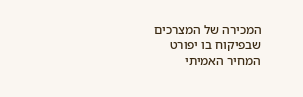המכירה של המצרכים שבפיקוח בו יפורט המחיר האמיתי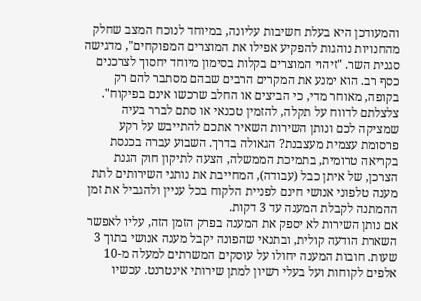והמעודכן היא בעלת חשיבות עליונה, במיוחד לנוכח המצב שחלק מהחנויות נוהגות להפקיע אפילו את המוצרים המפוקחים", מדגישה סגנית השר. "זיהוי המוצרים בקלות בסימון מיוחד יחסוך לצרכנים כסף רב. הוא ימנע את המקרים הרבים שבהם מסתבר להם רק בקופה, מאוחר מדי, כי הביצים או החלב שרכשו אינם בפיקוח".
צלצלתם לדווח על תקלה, להזמין טכנאי או סתם לברר בעיה שמציקה לכם ונותן השירות השאיר אתכם להתייבש על רקע פרסומת עצמית מעצבנת? הגאולה בדרך. השבוע עברה בכנסת בקריאה טרומית, בתמיכת הממשלה, הצעה לתיקון חוק הגנת הצרכן, של איתן כבל (עבודה), המחייבת את נותני השירותים לתת מענה טלפוני אנושי חינם לפניית הלקוח בכל עניין ולהגביל את זמן ההמתנה לקבלת המענה עד 3 דקות.
אם נותן השירות לא יספק את המענה בפרק הזמן הזה, עליו לאפשר השארת הודעה קולית, ובתנאי שהפונה יקבל מענה אנושי בתוך 3 שעות. חובות המענה יחולו על עוסקים המשרתים למעלה מ-10 אלפים לקוחות ועל בעלי רשיון למתן שירותי אינטרנט. עכשיו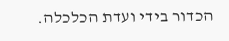הכדור בידי ועדת הכלכלה.